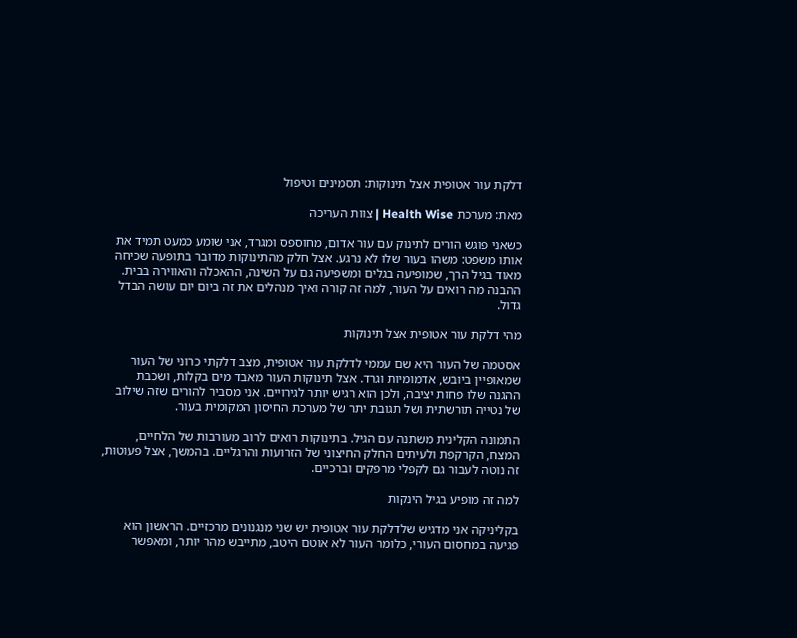דלקת עור אטופית אצל תינוקות: תסמינים וטיפול

מאת: מערכת Health Wise | צוות העריכה

כשאני פוגש הורים לתינוק עם עור אדום, מחוספס ומגרד, אני שומע כמעט תמיד את אותו משפט: משהו בעור שלו לא נרגע. אצל חלק מהתינוקות מדובר בתופעה שכיחה מאוד בגיל הרך, שמופיעה בגלים ומשפיעה גם על השינה, ההאכלה והאווירה בבית. ההבנה מה רואים על העור, למה זה קורה ואיך מנהלים את זה ביום יום עושה הבדל גדול.

מהי דלקת עור אטופית אצל תינוקות

אסטמה של העור היא שם עממי לדלקת עור אטופית, מצב דלקתי כרוני של העור שמאופיין ביובש, אדמומיות וגרד. אצל תינוקות העור מאבד מים בקלות, ושכבת ההגנה שלו פחות יציבה, ולכן הוא רגיש יותר לגירויים. אני מסביר להורים שזה שילוב של נטייה תורשתית ושל תגובת יתר של מערכת החיסון המקומית בעור.

התמונה הקלינית משתנה עם הגיל. בתינוקות רואים לרוב מעורבות של הלחיים, המצח, הקרקפת ולעיתים החלק החיצוני של הזרועות והרגליים. בהמשך, אצל פעוטות, זה נוטה לעבור גם לקפלי מרפקים וברכיים.

למה זה מופיע בגיל הינקות

בקליניקה אני מדגיש שלדלקת עור אטופית יש שני מנגנונים מרכזיים. הראשון הוא פגיעה במחסום העורי, כלומר העור לא אוטם היטב, מתייבש מהר יותר, ומאפשר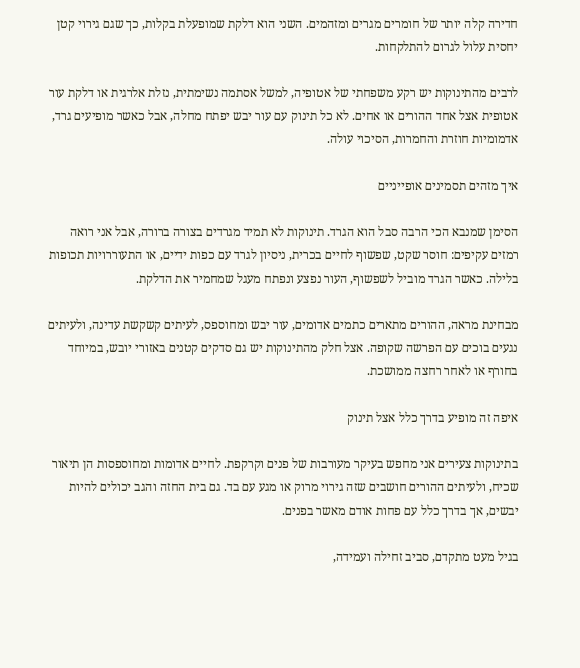חדירה קלה יותר של חומרים מגרים ומזהמים. השני הוא דלקת שמופעלת בקלות, כך שגם גירוי קטן יחסית עלול לגרום להתלקחות.

לרבים מהתינוקות יש רקע משפחתי של אטופיה, למשל אסתמה נשימתית, נזלת אלרגית או דלקת עור אטופית אצל אחד ההורים או אחים. לא כל תינוק עם עור יבש יפתח מחלה, אבל כאשר מופיעים גרד, אדמומיות חוזרת והחמרות, הסיכוי עולה.

איך מזהים תסמינים אופייניים

הסימן שמנבא הכי הרבה סבל הוא הגרד. תינוקות לא תמיד מגרדים בצורה ברורה, אבל אני רואה רמזים עקיפים: חוסר שקט, שפשוף לחיים בכרית, ניסיון לגרד עם כפות ידיים, או התעוררויות תכופות בלילה. כאשר הגרד מוביל לשפשוף, העור נפצע ונפתח מעגל שמחמיר את הדלקת.

מבחינת מראה, ההורים מתארים כתמים אדומים, עור יבש ומחוספס, לעיתים קשקשת עדינה, ולעיתים נגעים בוכים עם הפרשה שקופה. אצל חלק מהתינוקות יש גם סדקים קטנים באזורי יובש, במיוחד בחורף או לאחר רחצה ממושכת.

איפה זה מופיע בדרך כלל אצל תינוק

בתינוקות צעירים אני מחפש בעיקר מעורבות של פנים וקרקפת. לחיים אדומות ומחוספסות הן תיאור שכיח, ולעיתים ההורים חושבים שזה גירוי מרוק או מגע עם בד. גם בית החזה והגב יכולים להיות יבשים, אך בדרך כלל עם פחות אודם מאשר בפנים.

בגיל מעט מתקדם, סביב זחילה ועמידה,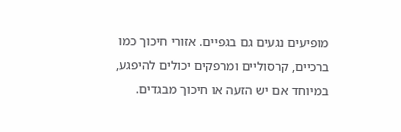מופיעים נגעים גם בגפיים. אזורי חיכוך כמו ברכיים, קרסוליים ומרפקים יכולים להיפגע, במיוחד אם יש הזעה או חיכוך מבגדים.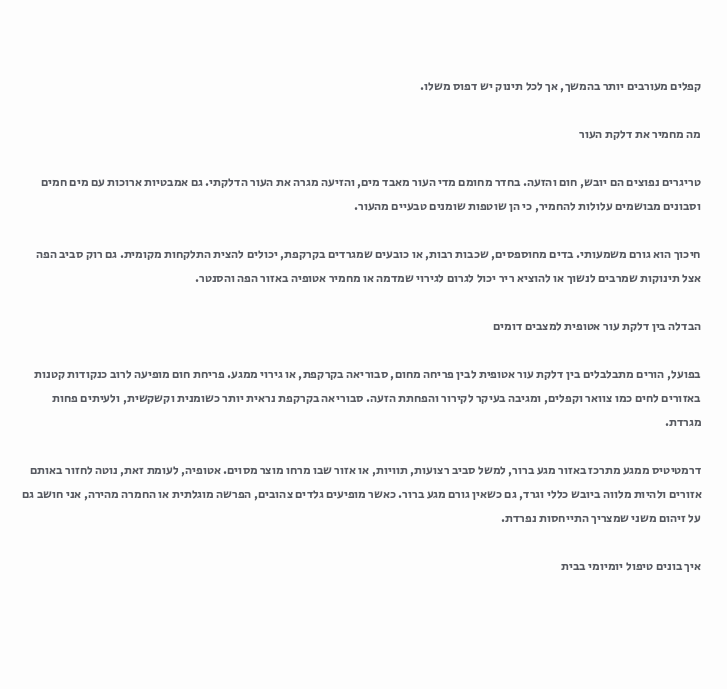קפלים מעורבים יותר בהמשך, אך לכל תינוק יש דפוס משלו.

מה מחמיר את דלקת העור

טריגרים נפוצים הם יובש, חום והזעה. בחדר מחומם מדי העור מאבד מים, והזיעה מגרה את העור הדלקתי. גם אמבטיות ארוכות עם מים חמים וסבונים מבושמים עלולות להחמיר, כי הן שוטפות שומנים טבעיים מהעור.

חיכוך הוא גורם משמעותי. בדים מחוספסים, שכבות רבות, או כובעים שמגרדים בקרקפת, יכולים להצית התלקחות מקומית. גם רוק סביב הפה אצל תינוקות שמרבים לנשוך או להוציא ריר יכול לגרום לגירוי שמדמה או מחמיר אטופיה באזור הפה והסנטר.

הבדלה בין דלקת עור אטופית למצבים דומים

בפועל, הורים מתבלבלים בין דלקת עור אטופית לבין פריחה מחום, סבוריאה בקרקפת, או גירוי ממגע. פריחת חום מופיעה לרוב כנקודות קטנות באזורים לחים כמו צוואר וקפלים, ומגיבה בעיקר לקירור והפחתת הזעה. סבוריאה בקרקפת נראית יותר כשומנית וקשקשית, ולעיתים פחות מגרדת.

דרמטיטיס ממגע מתרכז באזור מגע ברור, למשל סביב רצועות, תוויות, או אזור שבו מרחו מוצר מסוים. אטופיה, לעומת זאת, נוטה לחזור באותם אזורים ולהיות מלווה ביובש כללי וגרד, גם כשאין גורם מגע ברור. כאשר מופיעים גלדים צהובים, הפרשה מוגלתית או החמרה מהירה, אני חושב גם על זיהום משני שמצריך התייחסות נפרדת.

איך בונים טיפול יומיומי בבית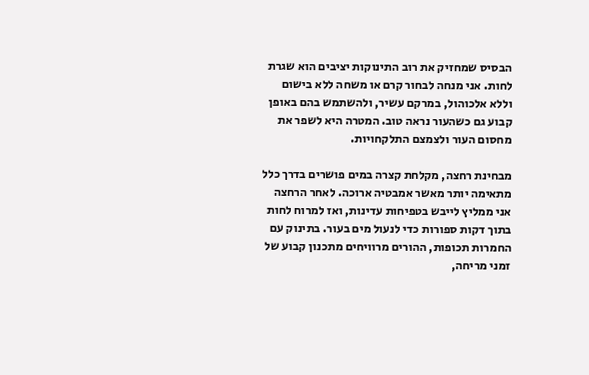הבסיס שמחזיק את רוב התינוקות יציבים הוא שגרת לחות. אני מנחה לבחור קרם או משחה ללא בישום וללא אלכוהול, במרקם עשיר, ולהשתמש בהם באופן קבוע גם כשהעור נראה טוב. המטרה היא לשפר את מחסום העור ולצמצם התלקחויות.

מבחינת רחצה, מקלחת קצרה במים פושרים בדרך כלל מתאימה יותר מאשר אמבטיה ארוכה. לאחר הרחצה אני ממליץ לייבש בטפיחות עדינות, ואז למרוח לחות בתוך דקות ספורות כדי לנעול מים בעור. בתינוק עם החמרות תכופות, ההורים מרוויחים מתכנון קבוע של זמני מריחה,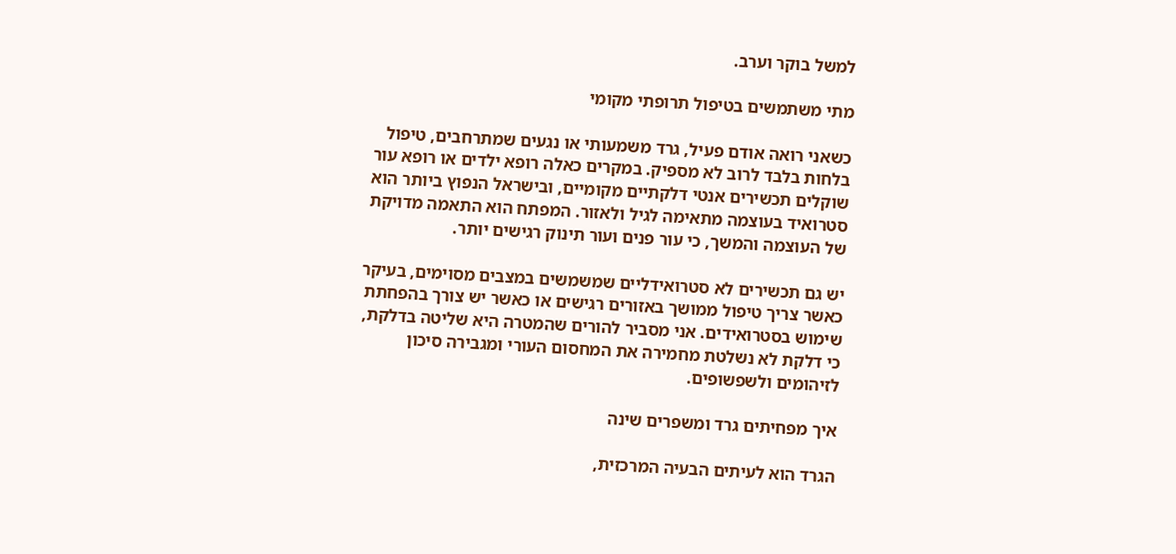למשל בוקר וערב.

מתי משתמשים בטיפול תרופתי מקומי

כשאני רואה אודם פעיל, גרד משמעותי או נגעים שמתרחבים, טיפול בלחות בלבד לרוב לא מספיק. במקרים כאלה רופא ילדים או רופא עור שוקלים תכשירים אנטי דלקתיים מקומיים, ובישראל הנפוץ ביותר הוא סטרואיד בעוצמה מתאימה לגיל ולאזור. המפתח הוא התאמה מדויקת של העוצמה והמשך, כי עור פנים ועור תינוק רגישים יותר.

יש גם תכשירים לא סטרואידליים שמשמשים במצבים מסוימים, בעיקר כאשר צריך טיפול ממושך באזורים רגישים או כאשר יש צורך בהפחתת שימוש בסטרואידים. אני מסביר להורים שהמטרה היא שליטה בדלקת, כי דלקת לא נשלטת מחמירה את המחסום העורי ומגבירה סיכון לזיהומים ולשפשופים.

איך מפחיתים גרד ומשפרים שינה

הגרד הוא לעיתים הבעיה המרכזית,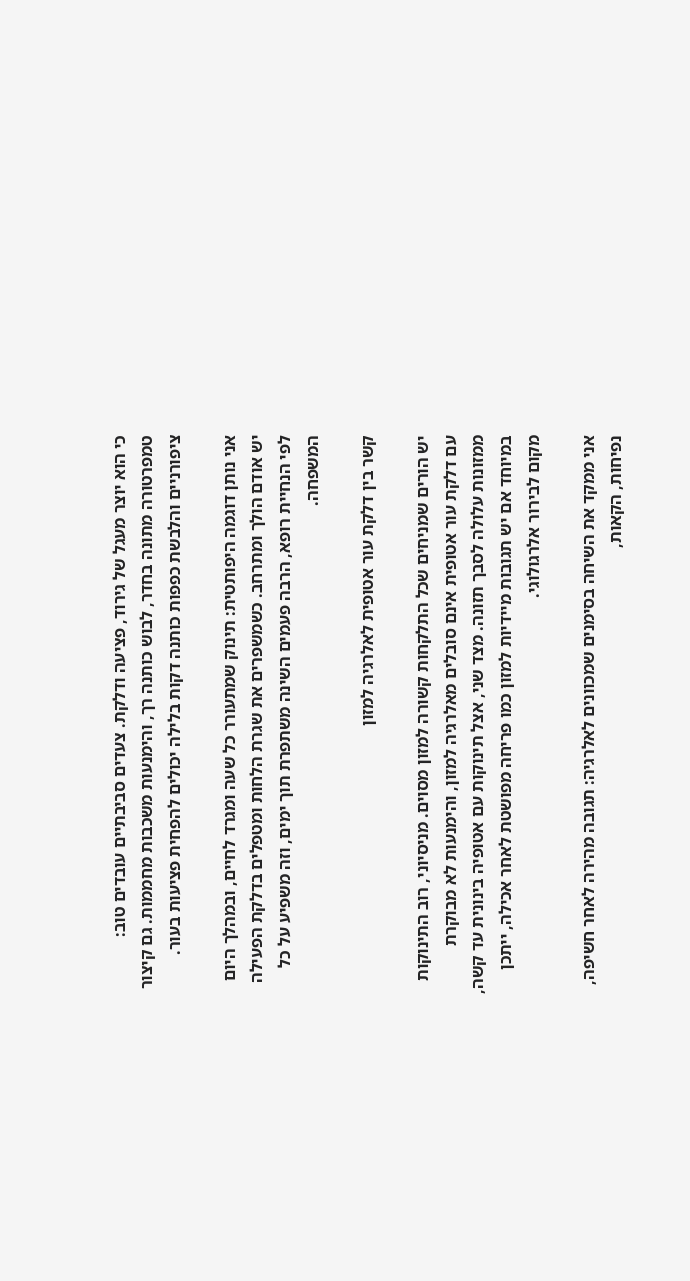כי הוא יוצר מעגל של גירוד, פציעה ודלקת. צעדים סביבתיים עובדים טוב: טמפרטורה מתונה בחדר, לבוש כותנה רך, והימנעות משכבות מחממות. גם קיצור ציפורניים והלבשת כפפות כותנה דקות בלילה יכולים להפחית פציעות בעור.

אני נותן דוגמה היפותטית: תינוק שמתעורר כל שעה ומגרד לחיים, ובמהלך היום יש אודם הולך ומתרחב. כשמשפרים את שגרת הלחות ומטפלים בדלקת הפעילה לפי הנחיית רופא, הרבה פעמים השינה משתפרת תוך ימים, וזה משפיע על כל המשפחה.

קשר בין דלקת עור אטופית לאלרגיה למזון

יש הורים שמניחים שכל התלקחות קשורה למזון מסוים. מניסיוני, רוב התינוקות עם דלקת עור אטופית אינם סובלים מאלרגיה למזון, והימנעות לא מבוקרת ממזונות עלולה לסבך תזונה. מצד שני, אצל תינוקות עם אטופיה בינונית עד קשה, במיוחד אם יש תגובות מיידיות למזון כמו פריחה מפושטת לאחר אכילה, ייתכן מקום לבירור אלרגולוגי.

אני ממקד את השיחה בסימנים שמכוונים לאלרגיה: תגובה מהירה לאחר חשיפה, נפיחות, הקאות,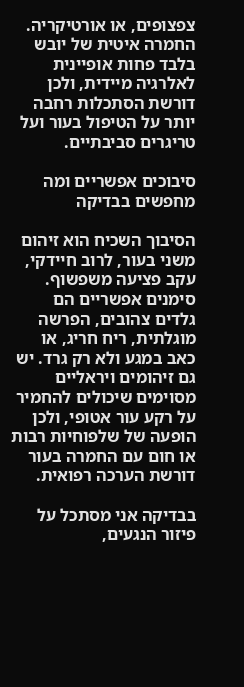צפצופים, או אורטיקריה. החמרה איטית של יובש בלבד פחות אופיינית לאלרגיה מיידית, ולכן דורשת הסתכלות רחבה יותר על הטיפול בעור ועל טריגרים סביבתיים.

סיבוכים אפשריים ומה מחפשים בבדיקה

הסיבוך השכיח הוא זיהום משני בעור, לרוב חיידקי, עקב פציעה משפשוף. סימנים אפשריים הם גלדים צהובים, הפרשה מוגלתית, ריח חריג, או כאב במגע ולא רק גרד. יש גם זיהומים ויראליים מסוימים שיכולים להחמיר על רקע עור אטופי, ולכן הופעה של שלפוחיות רבות או חום עם החמרה בעור דורשת הערכה רפואית.

בבדיקה אני מסתכל על פיזור הנגעים,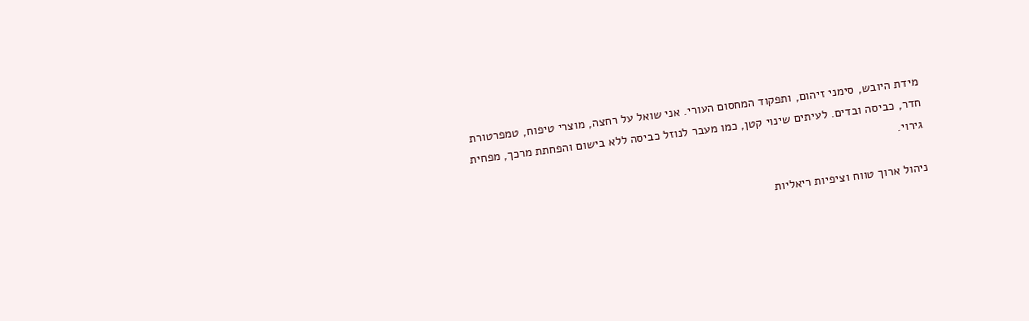מידת היובש, סימני זיהום, ותפקוד המחסום העורי. אני שואל על רחצה, מוצרי טיפוח, טמפרטורת חדר, כביסה ובדים. לעיתים שינוי קטן, כמו מעבר לנוזל כביסה ללא בישום והפחתת מרכך, מפחית גירוי.

ניהול ארוך טווח וציפיות ריאליות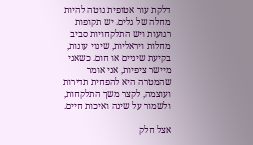דלקת עור אטופית נוטה להיות מחלה של גלים. יש תקופות רגועות ויש התלקחויות סביב מחלות ויראליות, שינוי עונות, בקיעת שיניים או חום. כשאני מיישר ציפיות, אני אומר שהמטרה היא להפחית תדירות ועוצמה, לקצר משך התלקחות, ולשמור על שינה ואיכות חיים.

אצל חלק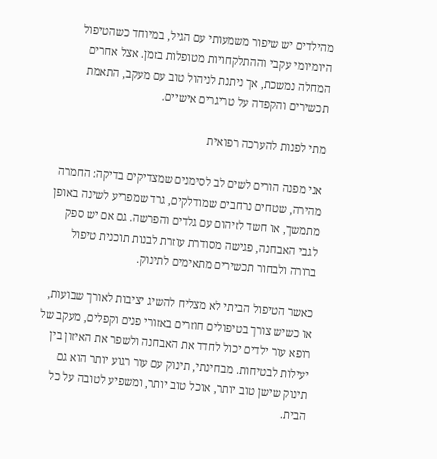מהילדים יש שיפור משמעותי עם הגיל, במיוחד כשהטיפול היומיומי עקבי וההתלקחויות מטופלות בזמן. אצל אחרים המחלה נמשכת, אך ניתנת לניהול טוב עם מעקב, התאמת תכשירים והקפדה על טריגרים אישיים.

מתי לפנות להערכה רפואית

אני מפנה הורים לשים לב לסימנים שמצדיקים בדיקה: החמרה מהירה, שטחים נרחבים שמודלקים, גרד שמפריע לשינה באופן מתמשך, או חשד לזיהום עם גלדים והפרשה. גם אם יש ספק לגבי האבחנה, פגישה מסודרת עוזרת לבנות תוכנית טיפול ברורה ולבחור תכשירים מתאימים לתינוק.

כאשר הטיפול הביתי לא מצליח להשיג יציבות לאורך שבועות, או כשיש צורך בטיפולים חוזרים באזורי פנים וקפלים, מעקב של רופא עור ילדים יכול לחדד את האבחנה ולשפר את האיזון בין יעילות לבטיחות. מבחינתי, תינוק עם עור רגוע יותר הוא גם תינוק שישן טוב יותר, אוכל טוב יותר, ומשפיע לטובה על כל הבית.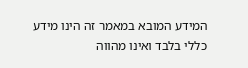המידע המובא במאמר זה הינו מידע כללי בלבד ואינו מהווה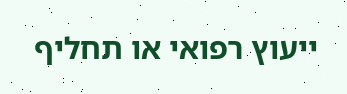ייעוץ רפואי או תחליף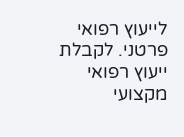לייעוץ רפואי פרטני. לקבלת ייעוץ רפואי מקצועי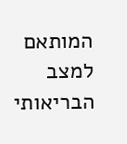המותאם למצב הבריאותי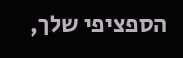הספציפי שלך,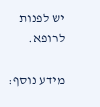יש לפנות לרופא.

מידע נוסף: